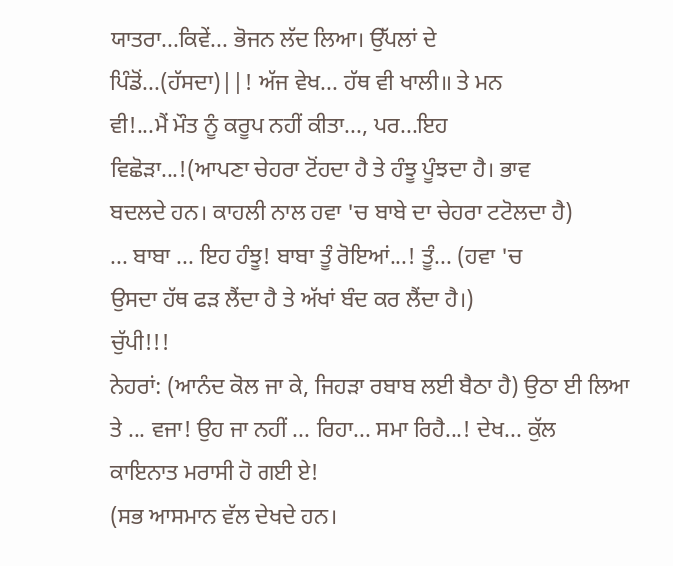ਯਾਤਰਾ...ਕਿਵੇਂ... ਭੋਜਨ ਲੱਦ ਲਿਆ। ਉੱਪਲਾਂ ਦੇ
ਪਿੰਡੋਂ...(ਹੱਸਦਾ)||! ਅੱਜ ਵੇਖ... ਹੱਥ ਵੀ ਖਾਲੀ॥ ਤੇ ਮਨ
ਵੀ!...ਮੈਂ ਮੌਤ ਨੂੰ ਕਰੂਪ ਨਹੀਂ ਕੀਤਾ..., ਪਰ...ਇਹ
ਵਿਛੋੜਾ...!(ਆਪਣਾ ਚੇਹਰਾ ਟੋਂਹਦਾ ਹੈ ਤੇ ਹੰਝੂ ਪੂੰਝਦਾ ਹੈ। ਭਾਵ
ਬਦਲਦੇ ਹਨ। ਕਾਹਲੀ ਨਾਲ ਹਵਾ 'ਚ ਬਾਬੇ ਦਾ ਚੇਹਰਾ ਟਟੋਲਦਾ ਹੈ)
... ਬਾਬਾ ... ਇਹ ਹੰਝੂ! ਬਾਬਾ ਤੂੰ ਰੋਇਆਂ...! ਤੂੰ... (ਹਵਾ 'ਚ
ਉਸਦਾ ਹੱਥ ਫੜ ਲੈਂਦਾ ਹੈ ਤੇ ਅੱਖਾਂ ਬੰਦ ਕਰ ਲੈਂਦਾ ਹੈ।)
ਚੁੱਪੀ!!!
ਨੇਹਰਾਂ: (ਆਨੰਦ ਕੋਲ ਜਾ ਕੇ, ਜਿਹੜਾ ਰਬਾਬ ਲਈ ਬੈਠਾ ਹੈ) ਉਠਾ ਈ ਲਿਆ
ਤੇ ... ਵਜਾ! ਉਹ ਜਾ ਨਹੀਂ ... ਰਿਹਾ... ਸਮਾ ਰਿਹੈ...! ਦੇਖ... ਕੁੱਲ
ਕਾਇਨਾਤ ਮਰਾਸੀ ਹੋ ਗਈ ਏ!
(ਸਭ ਆਸਮਾਨ ਵੱਲ ਦੇਖਦੇ ਹਨ।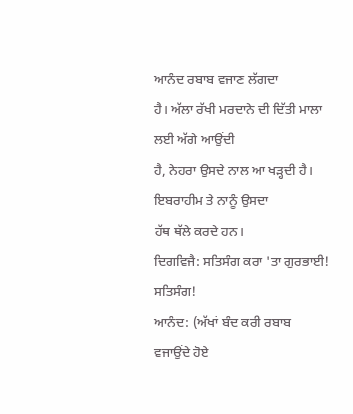ਆਨੰਦ ਰਬਾਬ ਵਜਾਣ ਲੱਗਦਾ
ਹੈ। ਅੱਲਾ ਰੱਖੀ ਮਰਦਾਨੇ ਦੀ ਦਿੱਤੀ ਮਾਲਾ ਲਈ ਅੱਗੇ ਆਉਂਦੀ
ਹੈ, ਨੇਹਰਾ ਉਸਦੇ ਨਾਲ ਆ ਖੜ੍ਹਦੀ ਹੈ। ਇਬਰਾਹੀਮ ਤੇ ਨਾਨੂੰ ਉਸਦਾ
ਹੱਥ ਥੱਲੇ ਕਰਦੇ ਹਨ।
ਦਿਗਵਿਜੈ: ਸਤਿਸੰਗ ਕਰਾ 'ਤਾ ਗੁਰਭਾਈ! ਸਤਿਸੰਗ!
ਆਨੰਦ: (ਅੱਖਾਂ ਬੰਦ ਕਰੀ ਰਬਾਬ ਵਜਾਉਂਦੇ ਹੋਏ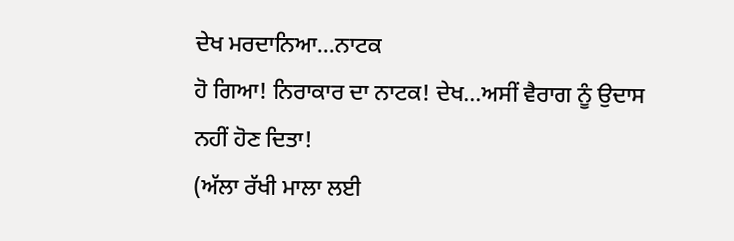ਦੇਖ ਮਰਦਾਨਿਆ...ਨਾਟਕ
ਹੋ ਗਿਆ! ਨਿਰਾਕਾਰ ਦਾ ਨਾਟਕ! ਦੇਖ...ਅਸੀਂ ਵੈਰਾਗ ਨੂੰ ਉਦਾਸ
ਨਹੀਂ ਹੋਣ ਦਿਤਾ!
(ਅੱਲਾ ਰੱਖੀ ਮਾਲਾ ਲਈ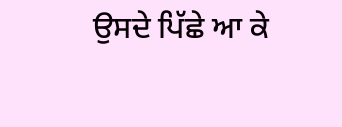ਉਸਦੇ ਪਿੱਛੇ ਆ ਕੇ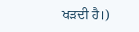ਖੜਦੀ ਹੈ।)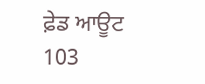ਫ਼ੇਡ ਆਊਟ
103